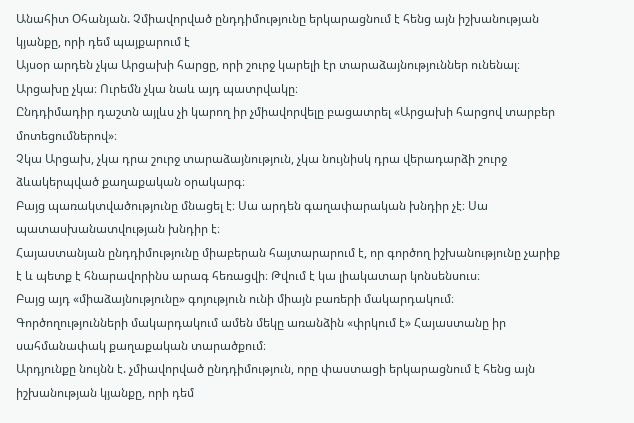Անահիտ Օհանյան. Չմիավորված ընդդիմությունը երկարացնում է հենց այն իշխանության կյանքը, որի դեմ պայքարում է
Այսօր արդեն չկա Արցախի հարցը, որի շուրջ կարելի էր տարաձայնություններ ունենալ։ Արցախը չկա։ Ուրեմն չկա նաև այդ պատրվակը։
Ընդդիմադիր դաշտն այլևս չի կարող իր չմիավորվելը բացատրել «Արցախի հարցով տարբեր մոտեցումներով»։
Չկա Արցախ, չկա դրա շուրջ տարաձայնություն, չկա նույնիսկ դրա վերադարձի շուրջ ձևակերպված քաղաքական օրակարգ։
Բայց պառակտվածությունը մնացել է։ Սա արդեն գաղափարական խնդիր չէ։ Սա պատասխանատվության խնդիր է։
Հայաստանյան ընդդիմությունը միաբերան հայտարարում է, որ գործող իշխանությունը չարիք է և պետք է հնարավորինս արագ հեռացվի։ Թվում է կա լիակատար կոնսենսուս։
Բայց այդ «միաձայնությունը» գոյություն ունի միայն բառերի մակարդակում։
Գործողությունների մակարդակում ամեն մեկը առանձին «փրկում է» Հայաստանը իր սահմանափակ քաղաքական տարածքում։
Արդյունքը նույնն է. չմիավորված ընդդիմություն, որը փաստացի երկարացնում է հենց այն իշխանության կյանքը, որի դեմ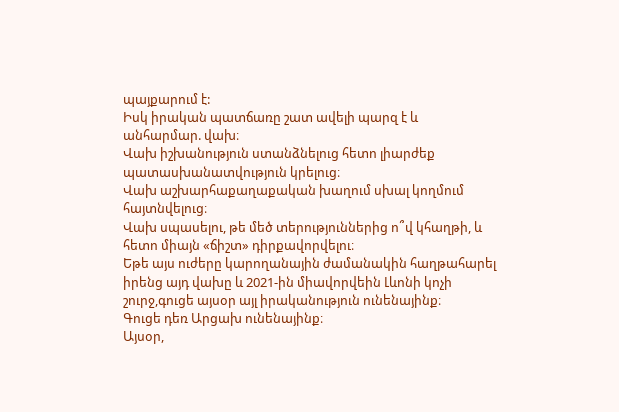պայքարում է:
Իսկ իրական պատճառը շատ ավելի պարզ է և անհարմար. վախ։
Վախ իշխանություն ստանձնելուց հետո լիարժեք պատասխանատվություն կրելուց։
Վախ աշխարհաքաղաքական խաղում սխալ կողմում հայտնվելուց։
Վախ սպասելու, թե մեծ տերություններից ո՞վ կհաղթի, և հետո միայն «ճիշտ» դիրքավորվելու։
Եթե այս ուժերը կարողանային ժամանակին հաղթահարել իրենց այդ վախը և 2021-ին միավորվեին Լևոնի կոչի շուրջ,գուցե այսօր այլ իրականություն ունենայինք։
Գուցե դեռ Արցախ ունենայինք։
Այսօր,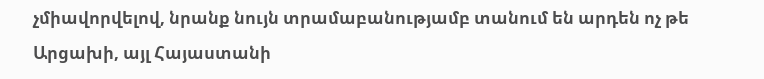չմիավորվելով, նրանք նույն տրամաբանությամբ տանում են արդեն ոչ թե Արցախի, այլ Հայաստանի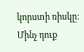կորստի ռիսկը։
Մինչ դուք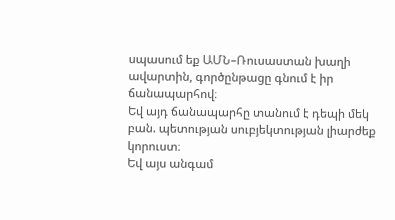սպասում եք ԱՄՆ–Ռուսաստան խաղի ավարտին, գործընթացը գնում է իր ճանապարհով։
Եվ այդ ճանապարհը տանում է դեպի մեկ բան. պետության սուբյեկտության լիարժեք կորուստ։
Եվ այս անգամ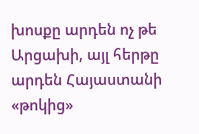խոսքը արդեն ոչ թե Արցախի, այլ հերթը արդեն Հայաստանի «թոկից»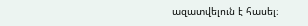ազատվելուն է հասել։